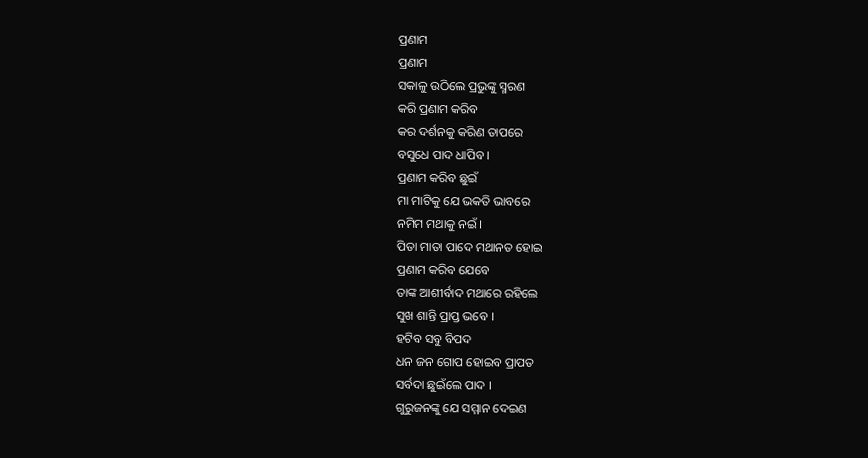ପ୍ରଣାମ
ପ୍ରଣାମ
ସକାଳୁ ଉଠିଲେ ପ୍ରଭୁଙ୍କୁ ସ୍ମରଣ
କରି ପ୍ରଣାମ କରିବ
କର ଦର୍ଶନକୁ କରିଣ ତାପରେ
ବସୁଧେ ପାଦ ଧାପିବ ।
ପ୍ରଣାମ କରିବ ଛୁଇଁ
ମା ମାଟିକୁ ଯେ ଭକତି ଭାବରେ
ନମିମ ମଥାକୁ ନଇଁ ।
ପିତା ମାତା ପାଦେ ମଥାନତ ହୋଇ
ପ୍ରଣାମ କରିବ ଯେବେ
ତାଙ୍କ ଆଶୀର୍ବାଦ ମଥାରେ ରହିଲେ
ସୁଖ ଶାନ୍ତି ପ୍ରାପ୍ତ ଭବେ ।
ହଟିବ ସବୁ ବିପଦ
ଧନ ଜନ ଗୋପ ହୋଇବ ପ୍ରାପତ
ସର୍ବଦା ଛୁଇଁଲେ ପାଦ ।
ଗୁରୁଜନଙ୍କୁ ଯେ ସମ୍ମାନ ଦେଇଣ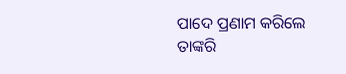ପାଦେ ପ୍ରଣାମ କରିଲେ
ତାଙ୍କରି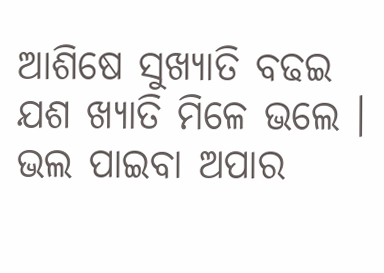ଆଶିଷେ ସୁଖ୍ୟାତି ବଢଇ
ଯଶ ଖ୍ୟାତି ମିଳେ ଭଲେ ।
ଭଲ ପାଇବା ଅପାର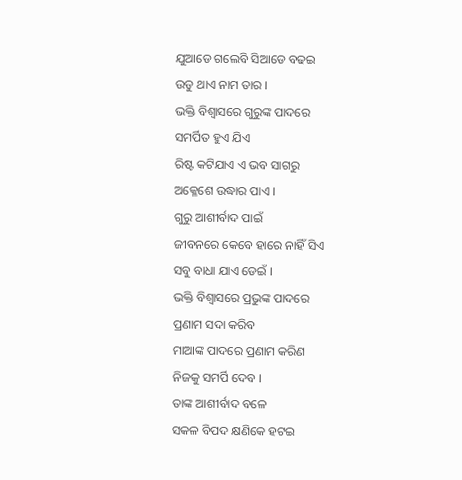ଯୁଆଡେ ଗଲେବି ସିଆଡେ ବଢଇ
ଉଡୁ ଥାଏ ନାମ ତାର ।
ଭକ୍ତି ବିଶ୍ବାସରେ ଗୁରୁଙ୍କ ପାଦରେ
ସମର୍ପିତ ହୁଏ ଯିଏ
ରିଷ୍ଟ କଟିଯାଏ ଏ ଭବ ସାଗରୁ
ଅକ୍ଳେଶେ ଉଦ୍ଧାର ପାଏ ।
ଗୁରୁ ଆଶୀର୍ବାଦ ପାଇଁ
ଜୀବନରେ କେବେ ହାରେ ନାହିଁ ସିଏ
ସବୁ ବାଧା ଯାଏ ଡେଇଁ ।
ଭକ୍ତି ବିଶ୍ବାସରେ ପ୍ରଭୁଙ୍କ ପାଦରେ
ପ୍ରଣାମ ସଦା କରିବ
ମାଆଙ୍କ ପାଦରେ ପ୍ରଣାମ କରିଣ
ନିଜକୁ ସମର୍ପି ଦେବ ।
ତାଙ୍କ ଆଶୀର୍ବାଦ ବଳେ
ସକଳ ବିପଦ କ୍ଷଣିକେ ହଟଇ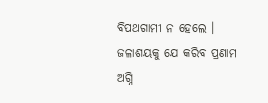ବିପଥଗାମୀ ନ ହେଲେ ।
ଜଳାଶୟକୁ ଯେ କରିବ ପ୍ରଣାମ
ଅଗ୍ନି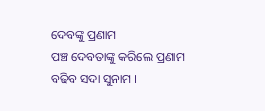ଦେବଙ୍କୁ ପ୍ରଣାମ
ପଞ୍ଚ ଦେବତାଙ୍କୁ କରିଲେ ପ୍ରଣାମ
ବଢିବ ସଦା ସୁନାମ ।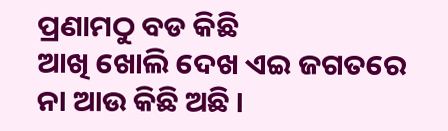ପ୍ରଣାମଠୁ ବଡ କିଛି
ଆଖି ଖୋଲି ଦେଖ ଏଇ ଜଗତରେ
ନା ଆଉ କିଛି ଅଛି ।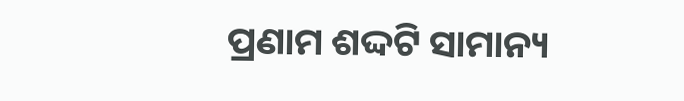ପ୍ରଣାମ ଶଦ୍ଦଟି ସାମାନ୍ୟ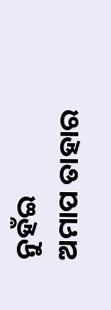ନୁହଁଇ
ଅମାପ ତାହାର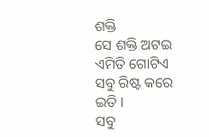ଶକ୍ତି
ସେ ଶକ୍ତି ଅଟଇ ଏମିତି ଗୋଟିଏ
ସବୁ ରିଷ୍ଟ କରେ ଇତି ।
ସବୁ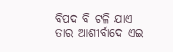ବିପଦ ବି ଟଳି ଯାଏ
ତାର ଆଶୀର୍ବାଦେ ଏଇ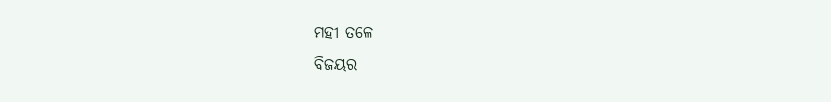ମହୀ ତଳେ
ବିଜୟର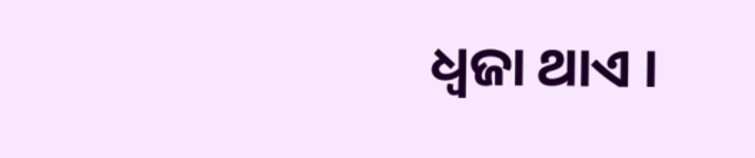ଧ୍ବଜା ଥାଏ ।